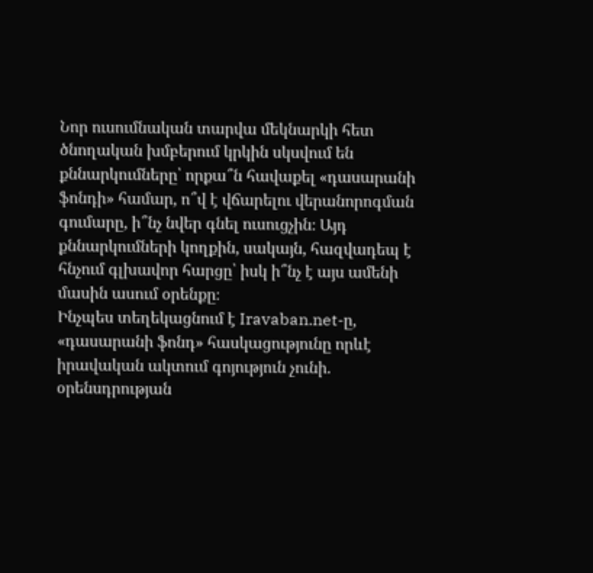Նոր ուսումնական տարվա մեկնարկի հետ ծնողական խմբերում կրկին սկսվում են քննարկումները՝ որքա՞ն հավաքել «դասարանի ֆոնդի» համար, ո՞վ է վճարելու վերանորոգման գումարը, ի՞նչ նվեր գնել ուսուցչին։ Այդ քննարկումների կողքին, սակայն, հազվադեպ է հնչում գլխավոր հարցը՝ իսկ ի՞նչ է այս ամենի մասին ասում օրենքը։
Ինչպես տեղեկացնում է Iravaban.net-ը, «դասարանի ֆոնդ» հասկացությունը որևէ իրավական ակտում գոյություն չունի. օրենսդրության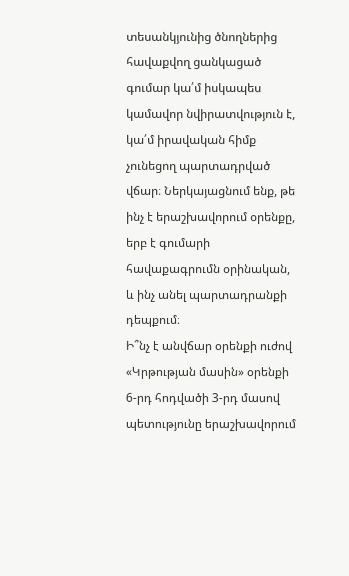տեսանկյունից ծնողներից հավաքվող ցանկացած գումար կա՛մ իսկապես կամավոր նվիրատվություն է, կա՛մ իրավական հիմք չունեցող պարտադրված վճար։ Ներկայացնում ենք, թե ինչ է երաշխավորում օրենքը, երբ է գումարի հավաքագրումն օրինական, և ինչ անել պարտադրանքի դեպքում։
Ի՞նչ է անվճար օրենքի ուժով
«Կրթության մասին» օրենքի 6-րդ հոդվածի 3-րդ մասով պետությունը երաշխավորում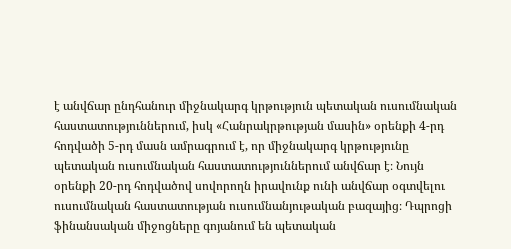է անվճար ընդհանուր միջնակարգ կրթություն պետական ուսումնական հաստատություններում, իսկ «Հանրակրթության մասին» օրենքի 4-րդ հոդվածի 5-րդ մասն ամրագրում է, որ միջնակարգ կրթությունը պետական ուսումնական հաստատություններում անվճար է։ Նույն օրենքի 20-րդ հոդվածով սովորողն իրավունք ունի անվճար օգտվելու ուսումնական հաստատության ուսումնանյութական բազայից։ Դպրոցի ֆինանսական միջոցները գոյանում են պետական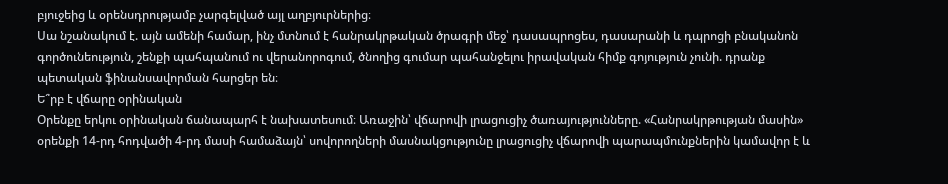բյուջեից և օրենսդրությամբ չարգելված այլ աղբյուրներից։
Սա նշանակում է. այն ամենի համար, ինչ մտնում է հանրակրթական ծրագրի մեջ՝ դասապրոցես, դասարանի և դպրոցի բնականոն գործունեություն, շենքի պահպանում ու վերանորոգում, ծնողից գումար պահանջելու իրավական հիմք գոյություն չունի. դրանք պետական ֆինանսավորման հարցեր են։
Ե՞րբ է վճարը օրինական
Օրենքը երկու օրինական ճանապարհ է նախատեսում։ Առաջին՝ վճարովի լրացուցիչ ծառայությունները. «Հանրակրթության մասին» օրենքի 14-րդ հոդվածի 4-րդ մասի համաձայն՝ սովորողների մասնակցությունը լրացուցիչ վճարովի պարապմունքներին կամավոր է և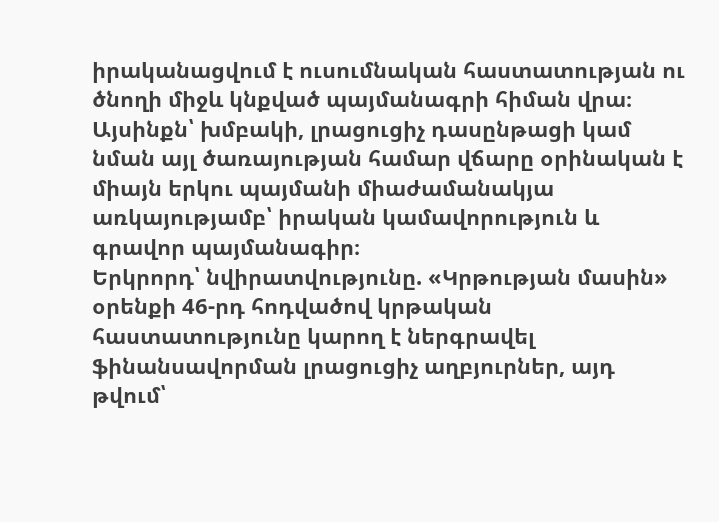իրականացվում է ուսումնական հաստատության ու ծնողի միջև կնքված պայմանագրի հիման վրա։ Այսինքն՝ խմբակի, լրացուցիչ դասընթացի կամ նման այլ ծառայության համար վճարը օրինական է միայն երկու պայմանի միաժամանակյա առկայությամբ՝ իրական կամավորություն և գրավոր պայմանագիր։
Երկրորդ՝ նվիրատվությունը. «Կրթության մասին» օրենքի 46-րդ հոդվածով կրթական հաստատությունը կարող է ներգրավել ֆինանսավորման լրացուցիչ աղբյուրներ, այդ թվում՝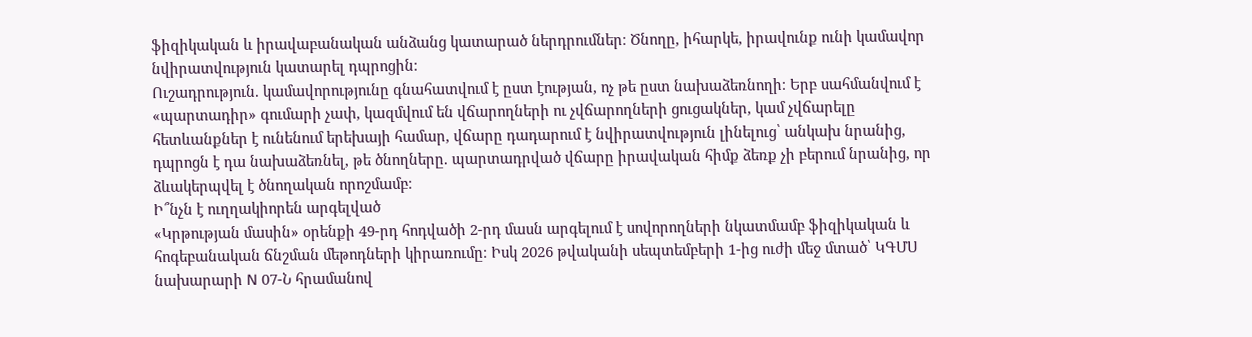ֆիզիկական և իրավաբանական անձանց կատարած ներդրումներ։ Ծնողը, իհարկե, իրավունք ունի կամավոր նվիրատվություն կատարել դպրոցին։
Ուշադրություն. կամավորությունը գնահատվում է ըստ էության, ոչ թե ըստ նախաձեռնողի։ Երբ սահմանվում է «պարտադիր» գումարի չափ, կազմվում են վճարողների ու չվճարողների ցուցակներ, կամ չվճարելը հետևանքներ է ունենում երեխայի համար, վճարը դադարում է նվիրատվություն լինելուց՝ անկախ նրանից, դպրոցն է դա նախաձեռնել, թե ծնողները. պարտադրված վճարը իրավական հիմք ձեռք չի բերում նրանից, որ ձևակերպվել է ծնողական որոշմամբ։
Ի՞նչն է ուղղակիորեն արգելված
«Կրթության մասին» օրենքի 49-րդ հոդվածի 2-րդ մասն արգելում է սովորողների նկատմամբ ֆիզիկական և հոգեբանական ճնշման մեթոդների կիրառումը։ Իսկ 2026 թվականի սեպտեմբերի 1-ից ուժի մեջ մտած՝ ԿԳՄՍ նախարարի N 07-Ն հրամանով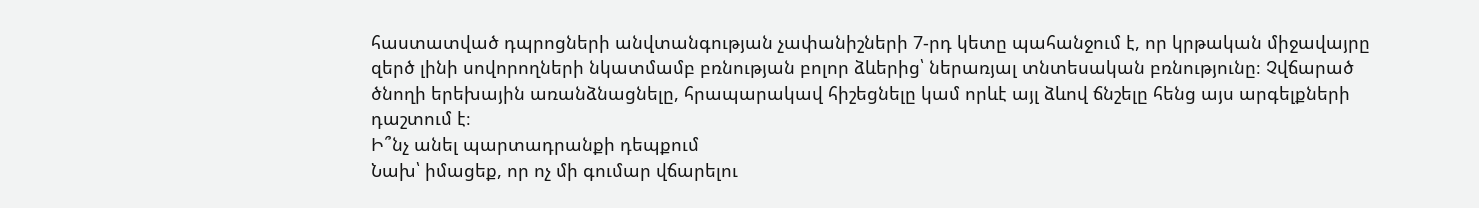հաստատված դպրոցների անվտանգության չափանիշների 7-րդ կետը պահանջում է, որ կրթական միջավայրը զերծ լինի սովորողների նկատմամբ բռնության բոլոր ձևերից՝ ներառյալ տնտեսական բռնությունը։ Չվճարած ծնողի երեխային առանձնացնելը, հրապարակավ հիշեցնելը կամ որևէ այլ ձևով ճնշելը հենց այս արգելքների դաշտում է։
Ի՞նչ անել պարտադրանքի դեպքում
Նախ՝ իմացեք, որ ոչ մի գումար վճարելու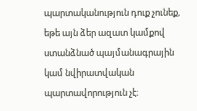պարտականություն դուք չունեք, եթե այն ձեր ազատ կամքով ստանձնած պայմանագրային կամ նվիրատվական պարտավորություն չէ։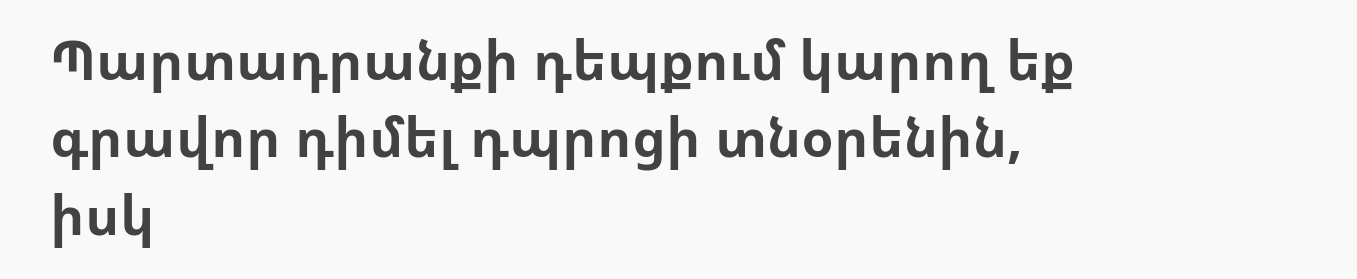Պարտադրանքի դեպքում կարող եք գրավոր դիմել դպրոցի տնօրենին, իսկ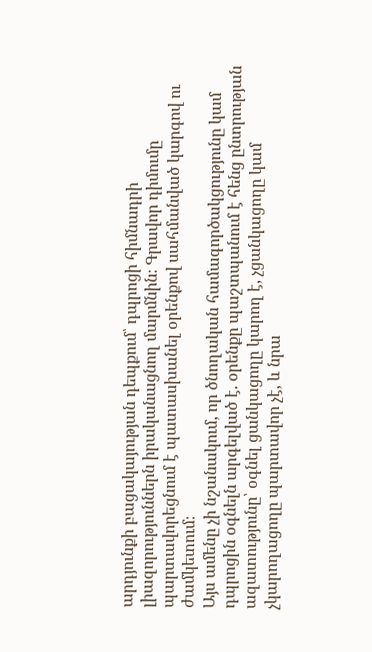արդյունքի բացակայության դեպքում՝ դպրոցի հիմնադրի լիազորություններն իրականացնող մարմնին։ Գրավոր դիմումը պարտավորեցնում է պատասխանել օրենքով սահմանված կարգով ու ժամկետում։
Այս ամենը չի նշանակում, որ ծնողական համագործակցությունը կամ դպրոցին օգնելն արգելված է. օրենքը պաշտպանում է հենց ընտրության ազատությունը՝ օգնել ցանկացողը կարող է, չցանկացողը կամ չկարողացողը պարտավոր չէ, և նրա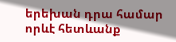երեխան դրա համար որևէ հետևանք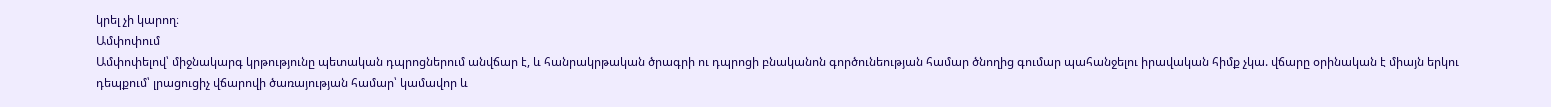կրել չի կարող։
Ամփոփում
Ամփոփելով՝ միջնակարգ կրթությունը պետական դպրոցներում անվճար է, և հանրակրթական ծրագրի ու դպրոցի բնականոն գործունեության համար ծնողից գումար պահանջելու իրավական հիմք չկա. վճարը օրինական է միայն երկու դեպքում՝ լրացուցիչ վճարովի ծառայության համար՝ կամավոր և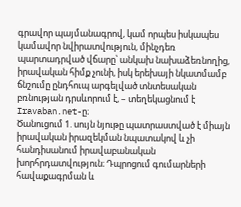գրավոր պայմանագրով, կամ որպես իսկապես կամավոր նվիրատվություն, մինչդեռ պարտադրված վճարը՝ անկախ նախաձեռնողից, իրավական հիմք չունի, իսկ երեխայի նկատմամբ ճնշումը ընդհուպ արգելված տնտեսական բռնության դրսևորում է, – տեղեկացնում է Iravaban.net-ը։
Ծանուցում 1. սույն նյութը պատրաստված է միայն իրավական իրազեկման նպատակով և չի հանդիսանում իրավաբանական խորհրդատվություն։ Դպրոցում գումարների հավաքագրման և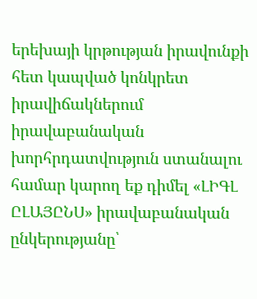երեխայի կրթության իրավունքի հետ կապված կոնկրետ իրավիճակներում իրավաբանական խորհրդատվություն ստանալու համար կարող եք դիմել «ԼԻԳԼ ԸԼԱՅԸՆՍ» իրավաբանական ընկերությանը՝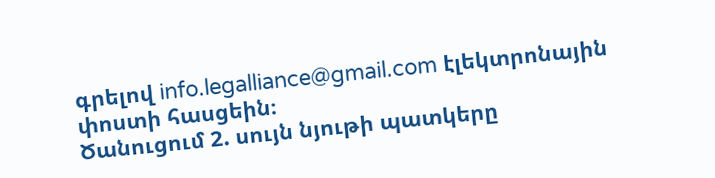գրելով info.legalliance@gmail.com էլեկտրոնային փոստի հասցեին։
Ծանուցում 2. սույն նյութի պատկերը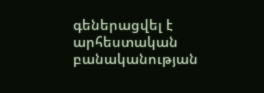գեներացվել է արհեստական բանականության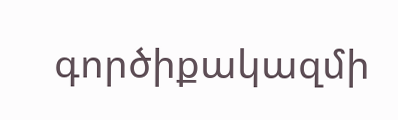գործիքակազմի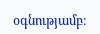օգնությամբ։